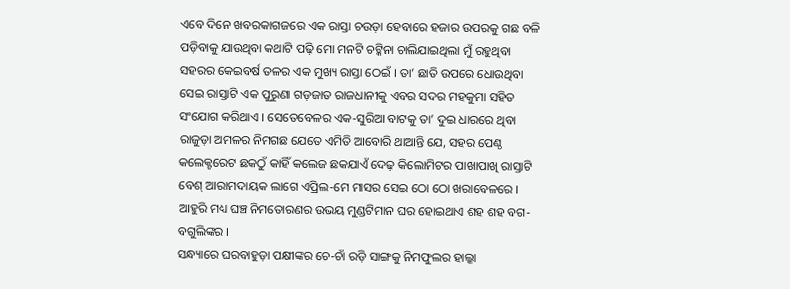ଏବେ ଦିନେ ଖବରକାଗଜରେ ଏକ ରାସ୍ତା ଚଉଡ଼ା ହେବାରେ ହଜାର ଉପରକୁ ଗଛ ବଳି ପଡ଼ିବାକୁ ଯାଉଥିବା କଥାଟି ପଢ଼ି ମୋ ମନଟି ଚଟ୍କିନା ଚାଲିଯାଇଥିଲା ମୁଁ ରହୁଥିବା ସହରର କେଇବର୍ଷ ତଳର ଏକ ମୁଖ୍ୟ ରାସ୍ତା ଠେଇଁ । ତା’ ଛାତି ଉପରେ ଧୋଉଥିବା ସେଇ ରାସ୍ତାଟି ଏକ ପୁରୁଣା ଗଡ଼ଜାତ ରାଜଧାନୀକୁ ଏବର ସଦର ମହକୁମା ସହିତ ସଂଯୋଗ କରିଥାଏ । ସେତେବେଳର ଏକ-ସୁରିଆ ବାଟକୁ ତା’ ଦୁଇ ଧାରରେ ଥିବା ରାଜୁଡ଼ା ଅମଳର ନିମଗଛ ଯେତେ ଏମିତି ଆବୋରି ଥାଆନ୍ତି ଯେ, ସହର ପେଣ୍ଠ କଲେକ୍ଟରେଟ ଛକଠୁଁ କାହିଁ କଲେଜ ଛକଯାଏଁ ଦେଢ଼ କିଲୋମିଟର ପାଖାପାଖି ରାସ୍ତାଟି ବେଶ୍ ଆରାମଦାୟକ ଲାଗେ ଏପ୍ରିଲ-ମେ ମାସର ସେଇ ଠୋ ଠୋ ଖରାବେଳରେ । ଆହୁରି ମଧ୍ୟ ଘଞ୍ଚ ନିମତୋରଣର ଉଭୟ ମୁଣ୍ଡଟିମାନ ଘର ହୋଇଥାଏ ଶହ ଶହ ବଗ-ବଗୁଲିଙ୍କର ।
ସନ୍ଧ୍ୟାରେ ଘରବାହୁଡ଼ା ପକ୍ଷୀଙ୍କର ଚେ-ଚାଁ ରଡ଼ି ସାଙ୍ଗକୁ ନିମଫୁଲର ହାଲ୍କା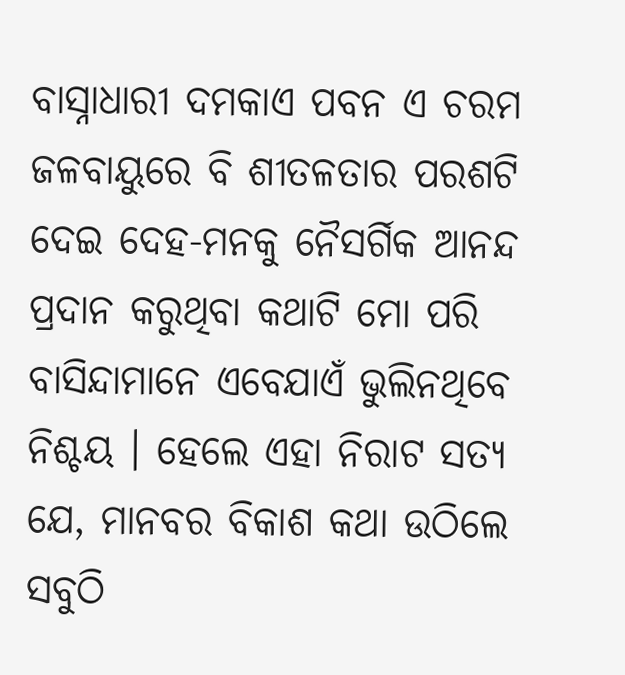ବାସ୍ନାଧାରୀ ଦମକାଏ ପବନ ଏ ଚରମ ଜଳବାୟୁରେ ବି ଶୀତଳତାର ପରଶଟି ଦେଇ ଦେହ-ମନକୁ ନୈସର୍ଗିକ ଆନନ୍ଦ ପ୍ରଦାନ କରୁଥିବା କଥାଟି ମୋ ପରି ବାସିନ୍ଦାମାନେ ଏବେଯାଏଁ ଭୁଲିନଥିବେ ନିଶ୍ଚୟ । ହେଲେ ଏହା ନିରାଟ ସତ୍ୟ ଯେ, ମାନବର ବିକାଶ କଥା ଉଠିଲେ ସବୁଠି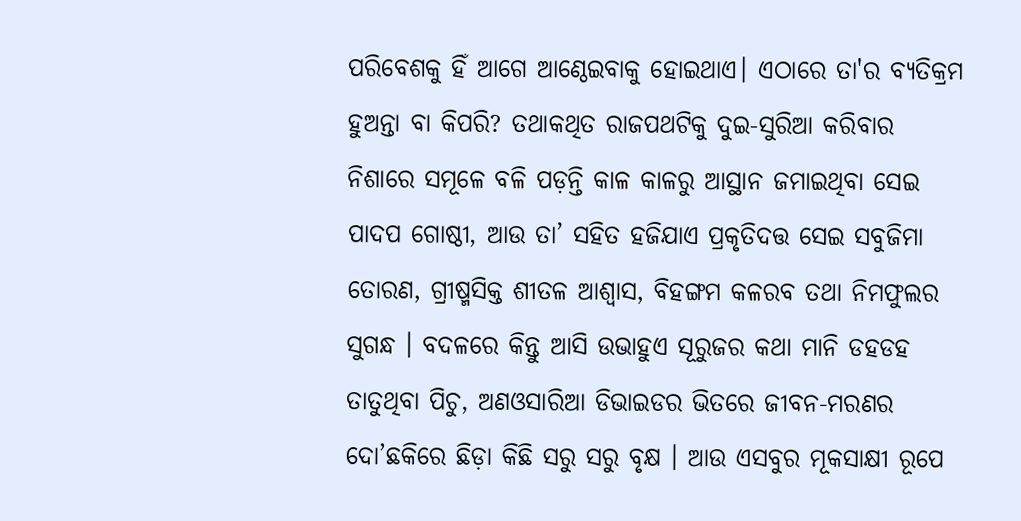ପରିବେଶକୁ ହିଁ ଆଗେ ଆଣ୍ଠେଇବାକୁ ହୋଇଥାଏ। ଏଠାରେ ତା'ର ବ୍ୟତିକ୍ରମ ହୁଅନ୍ତା ବା କିପରି? ତଥାକଥିତ ରାଜପଥଟିକୁ ଦୁଇ-ସୁରିଆ କରିବାର ନିଶାରେ ସମୂଳେ ବଳି ପଡ଼ନ୍ତି କାଳ କାଳରୁ ଆସ୍ଥାନ ଜମାଇଥିବା ସେଇ ପାଦପ ଗୋଷ୍ଠୀ, ଆଉ ତା’ ସହିତ ହଜିଯାଏ ପ୍ରକୃତିଦତ୍ତ ସେଇ ସବୁଜିମା ତୋରଣ, ଗ୍ରୀଷ୍ମସିକ୍ତ ଶୀତଳ ଆଶ୍ୱାସ, ବିହଙ୍ଗମ କଳରବ ତଥା ନିମଫୁଲର ସୁଗନ୍ଧ । ବଦଳରେ କିନ୍ତୁ ଆସି ଉଭାହୁଏ ସୂରୁଜର କଥା ମାନି ଡହଡହ ତାତୁଥିବା ପିଚୁ, ଅଣଓସାରିଆ ଡିଭାଇଡର ଭିତରେ ଜୀବନ-ମରଣର ଦୋ’ଛକିରେ ଛିଡ଼ା କିଛି ସରୁ ସରୁ ବୃକ୍ଷ । ଆଉ ଏସବୁର ମୂକସାକ୍ଷୀ ରୂପେ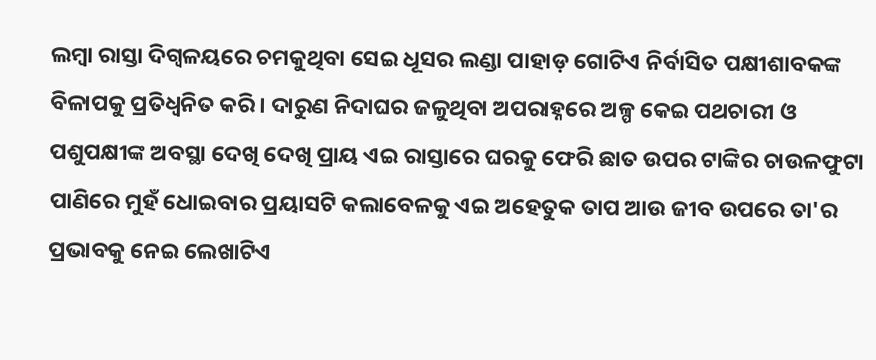ଲମ୍ବା ରାସ୍ତା ଦିଗ୍ବଳୟରେ ଚମକୁଥିବା ସେଇ ଧୂସର ଲଣ୍ଡା ପାହାଡ଼ ଗୋଟିଏ ନିର୍ବାସିତ ପକ୍ଷୀଶାବକଙ୍କ ବିଳାପକୁ ପ୍ରତିଧ୍ୱନିତ କରି । ଦାରୁଣ ନିଦାଘର ଜଳୁଥିବା ଅପରାହ୍ନରେ ଅଳ୍ପ କେଇ ପଥଚାରୀ ଓ ପଶୁପକ୍ଷୀଙ୍କ ଅବସ୍ଥା ଦେଖି ଦେଖି ପ୍ରାୟ ଏଇ ରାସ୍ତାରେ ଘରକୁ ଫେରି ଛାତ ଉପର ଟାଙ୍କିର ଚାଉଳଫୁଟା ପାଣିରେ ମୁହଁ ଧୋଇବାର ପ୍ରୟାସଟି କଲାବେଳକୁ ଏଇ ଅହେତୁକ ତାପ ଆଉ ଜୀବ ଉପରେ ତା'ର ପ୍ରଭାବକୁ ନେଇ ଲେଖାଟିଏ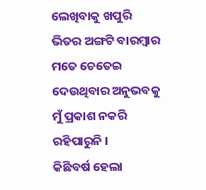ଲେଖିବାକୁ ଖପୁରି ଭିତର ଅଙ୍ଗଟି ବାରମ୍ବାର ମତେ ଚେତେଇ ଦେଉଥିବାର ଅନୁଭବକୁ ମୁଁ ପ୍ରକାଶ ନକରି ରହିପାରୁନି ।
କିଛିବର୍ଷ ହେଲା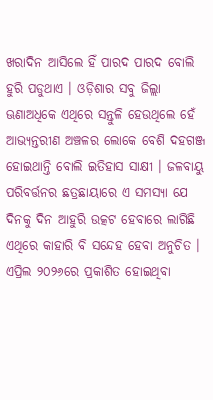ଖରାଦିନ ଆସିଲେ ହିଁ ପାରଦ ପାରଦ ବୋଲି ହୁରି ପଡୁଥାଏ । ଓଡ଼ିଶାର ସବୁ ଜିଲ୍ଲା ଊଣାଅଧିକେ ଏଥିରେ ସନ୍ତୁଳି ହେଉଥିଲେ ହେଁ ଆଭ୍ୟନ୍ତରୀଣ ଅଞ୍ଚଳର ଲୋକେ ବେଶି ଦହଗଞ୍ଜ ହୋଇଥାନ୍ତି ବୋଲି ଇତିହାସ ସାକ୍ଷୀ । ଜଳବାୟୁ ପରିବର୍ତ୍ତନର ଛତ୍ରଛାୟାରେ ଏ ସମସ୍ୟା ଯେ ଦିନକୁ ଦିନ ଆହୁରି ଉତ୍କଟ ହେବାରେ ଲାଗିଛି ଏଥିରେ କାହାରି ବି ସନ୍ଦେହ ହେବା ଅନୁଚିତ । ଏପ୍ରିଲ ୨୦୨୬ରେ ପ୍ରକାଶିତ ହୋଇଥିବା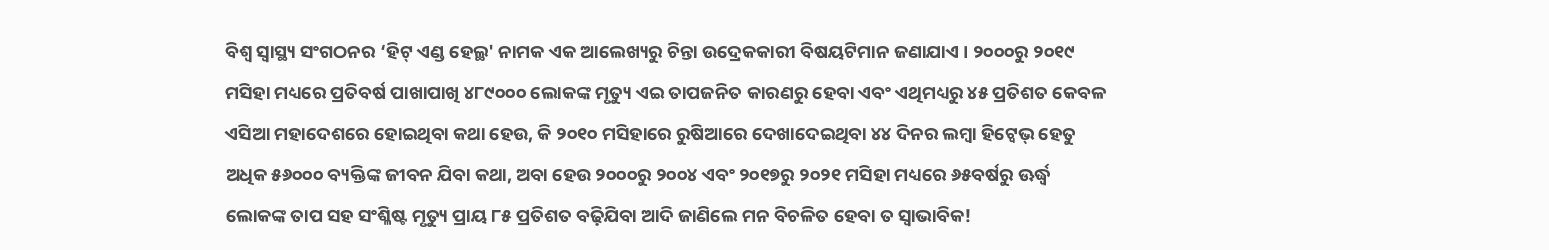ବିଶ୍ୱ ସ୍ୱାସ୍ଥ୍ୟ ସଂଗଠନର ‘ହିଟ୍ ଏଣ୍ଡ ହେଲ୍ଥ' ନାମକ ଏକ ଆଲେଖ୍ୟରୁ ଚିନ୍ତା ଉଦ୍ରେକକାରୀ ବିଷୟଟିମାନ ଜଣାଯାଏ । ୨୦୦୦ରୁ ୨୦୧୯ ମସିହା ମଧ୍ୟରେ ପ୍ରତିବର୍ଷ ପାଖାପାଖି ୪୮୯୦୦୦ ଲୋକଙ୍କ ମୃତ୍ୟୁ ଏଇ ତାପଜନିତ କାରଣରୁ ହେବା ଏବଂ ଏଥିମଧ୍ୟରୁ ୪୫ ପ୍ରତିଶତ କେବଳ ଏସିଆ ମହାଦେଶରେ ହୋଇଥିବା କଥା ହେଉ, କି ୨୦୧୦ ମସିହାରେ ରୁଷିଆରେ ଦେଖାଦେଇଥିବା ୪୪ ଦିନର ଲମ୍ବା ହିଟ୍ୱେଭ୍ ହେତୁ ଅଧିକ ୫୬୦୦୦ ବ୍ୟକ୍ତିଙ୍କ ଜୀବନ ଯିବା କଥା, ଅବା ହେଉ ୨୦୦୦ରୁ ୨୦୦୪ ଏବଂ ୨୦୧୭ରୁ ୨୦୨୧ ମସିହା ମଧ୍ୟରେ ୬୫ବର୍ଷରୁ ଊର୍ଦ୍ଧ୍ୱ ଲୋକଙ୍କ ତାପ ସହ ସଂଶ୍ଳିଷ୍ଟ ମୃତ୍ୟୁ ପ୍ରାୟ ୮୫ ପ୍ରତିଶତ ବଢ଼ିଯିବା ଆଦି ଜାଣିଲେ ମନ ବିଚଳିତ ହେବା ତ ସ୍ୱାଭାବିକ!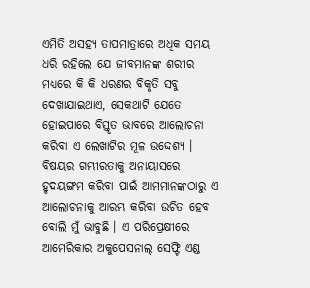ଏମିତି ଅସହ୍ୟ ତାପମାତ୍ରାରେ ଅଧିକ ସମୟ ଧରି ରହିଲେ ଯେ ଜୀବମାନଙ୍କ ଶରୀର ମଧ୍ୟରେ କି କି ଧରଣର ବିକୃତି ସବୁ ଦେଖାଯାଇଥାଏ, ସେକଥାଟି ଯେତେ ହୋଇପାରେ ବିସ୍ତୃତ ଭାବରେ ଆଲୋଚନା କରିବା ଏ ଲେଖାଟିର ମୂଳ ଉଦ୍ଦେଶ୍ୟ । ବିଷୟର ଗମ୍ଭୀରତାକୁ ଅନାୟାସରେ ହୃଦୟଙ୍ଗମ କରିବା ପାଇଁ ଆମମାନଙ୍କଠାରୁ ଏ ଆଲୋଚନାକୁ ଆରମ୍ଭ କରିବା ଉଚିତ ହେବ ବୋଲି ମୁଁ ଭାବୁଛି । ଏ ପରିପ୍ରେକ୍ଷୀରେ ଆମେରିକାର ଅକୁପେସନାଲ୍ ସେଫ୍ଟି ଏଣ୍ଡ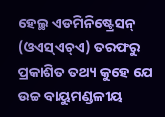ହେଲ୍ଥ ଏଡମିନିଷ୍ଟ୍ରେସନ୍ (ଓଏସ୍ଏଚ୍ଏ) ତରଫରୁ ପ୍ରକାଶିତ ତଥ୍ୟ କୁହେ ଯେ ଉଚ୍ଚ ବାୟୁମଣ୍ଡଳୀୟ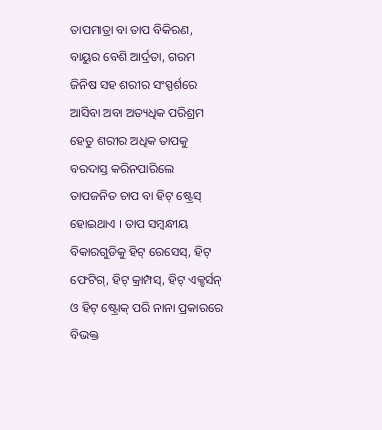ତାପମାତ୍ରା ବା ତାପ ବିକିରଣ, ବାୟୁର ବେଶି ଆର୍ଦ୍ରତା, ଗରମ ଜିନିଷ ସହ ଶରୀର ସଂସ୍ପର୍ଶରେ ଆସିବା ଅବା ଅତ୍ୟଧିକ ପରିଶ୍ରମ ହେତୁ ଶରୀର ଅଧିକ ତାପକୁ ବରଦାସ୍ତ କରିନପାରିଲେ ତାପଜନିତ ଚାପ ବା ହିଟ୍ ଷ୍ଟ୍ରେସ୍ ହୋଇଥାଏ । ତାପ ସମ୍ବନ୍ଧୀୟ ବିକାରଗୁଡିକୁ ହିଟ୍ ରେସେସ୍, ହିଟ୍ ଫେଟିଗ୍, ହିଟ୍ କ୍ରାମ୍ପସ୍, ହିଟ୍ ଏକ୍ଝର୍ସନ୍ ଓ ହିଟ୍ ଷ୍ଟ୍ରୋକ୍ ପରି ନାନା ପ୍ରକାରରେ ବିଭକ୍ତ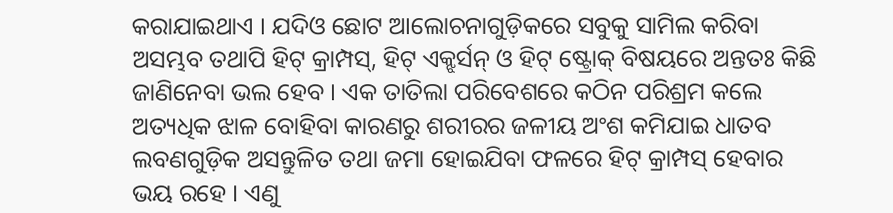କରାଯାଇଥାଏ । ଯଦିଓ ଛୋଟ ଆଲୋଚନାଗୁଡ଼ିକରେ ସବୁକୁ ସାମିଲ କରିବା ଅସମ୍ଭବ ତଥାପି ହିଟ୍ କ୍ରାମ୍ପସ୍, ହିଟ୍ ଏକ୍ଝର୍ସନ୍ ଓ ହିଟ୍ ଷ୍ଟ୍ରୋକ୍ ବିଷୟରେ ଅନ୍ତତଃ କିଛି ଜାଣିନେବା ଭଲ ହେବ । ଏକ ତାତିଲା ପରିବେଶରେ କଠିନ ପରିଶ୍ରମ କଲେ ଅତ୍ୟଧିକ ଝାଳ ବୋହିବା କାରଣରୁ ଶରୀରର ଜଳୀୟ ଅଂଶ କମିଯାଇ ଧାତବ ଲବଣଗୁଡ଼ିକ ଅସନ୍ତୁଳିତ ତଥା ଜମା ହୋଇଯିବା ଫଳରେ ହିଟ୍ କ୍ରାମ୍ପସ୍ ହେବାର ଭୟ ରହେ । ଏଣୁ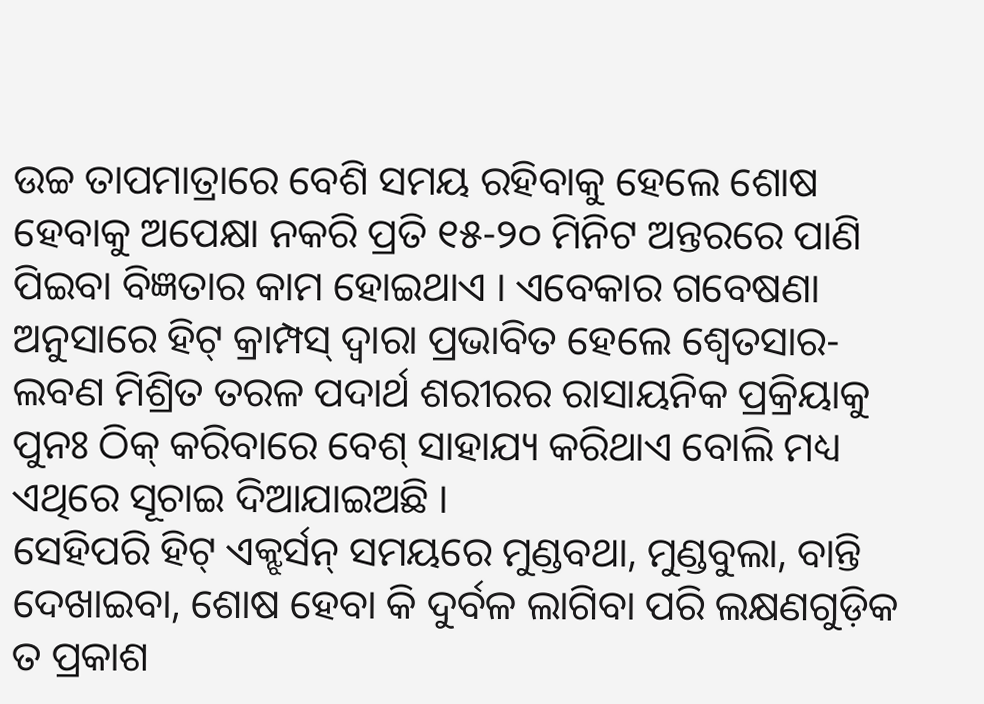ଉଚ୍ଚ ତାପମାତ୍ରାରେ ବେଶି ସମୟ ରହିବାକୁ ହେଲେ ଶୋଷ ହେବାକୁ ଅପେକ୍ଷା ନକରି ପ୍ରତି ୧୫-୨୦ ମିନିଟ ଅନ୍ତରରେ ପାଣି ପିଇବା ବିଜ୍ଞତାର କାମ ହୋଇଥାଏ । ଏବେକାର ଗବେଷଣା ଅନୁସାରେ ହିଟ୍ କ୍ରାମ୍ପସ୍ ଦ୍ୱାରା ପ୍ରଭାବିତ ହେଲେ ଶ୍ୱେତସାର-ଲବଣ ମିଶ୍ରିତ ତରଳ ପଦାର୍ଥ ଶରୀରର ରାସାୟନିକ ପ୍ରକ୍ରିୟାକୁ ପୁନଃ ଠିକ୍ କରିବାରେ ବେଶ୍ ସାହାଯ୍ୟ କରିଥାଏ ବୋଲି ମଧ୍ୟ ଏଥିରେ ସୂଚାଇ ଦିଆଯାଇଅଛି ।
ସେହିପରି ହିଟ୍ ଏକ୍ଝର୍ସନ୍ ସମୟରେ ମୁଣ୍ଡବଥା, ମୁଣ୍ଡବୁଲା, ବାନ୍ତି ଦେଖାଇବା, ଶୋଷ ହେବା କି ଦୁର୍ବଳ ଲାଗିବା ପରି ଲକ୍ଷଣଗୁଡ଼ିକ ତ ପ୍ରକାଶ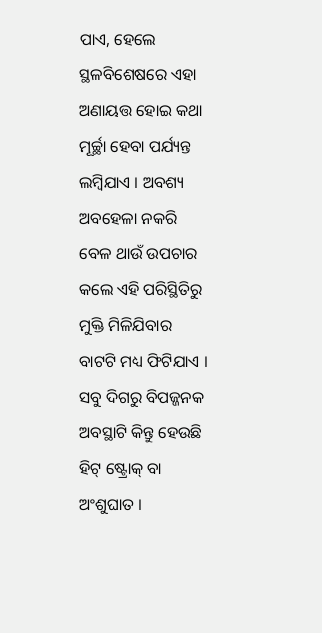ପାଏ, ହେଲେ ସ୍ଥଳବିଶେଷରେ ଏହା ଅଣାୟତ୍ତ ହୋଇ କଥା ମୂର୍ଚ୍ଛା ହେବା ପର୍ଯ୍ୟନ୍ତ ଲମ୍ବିଯାଏ । ଅବଶ୍ୟ ଅବହେଳା ନକରି ବେଳ ଥାଉଁ ଉପଚାର କଲେ ଏହି ପରିସ୍ଥିତିରୁ ମୁକ୍ତି ମିଳିଯିବାର ବାଟଟି ମଧ୍ୟ ଫିଟିଯାଏ । ସବୁ ଦିଗରୁ ବିପଜ୍ଜନକ ଅବସ୍ଥାଟି କିନ୍ତୁ ହେଉଛି ହିଟ୍ ଷ୍ଟ୍ରୋକ୍ ବା ଅଂଶୁଘାତ ।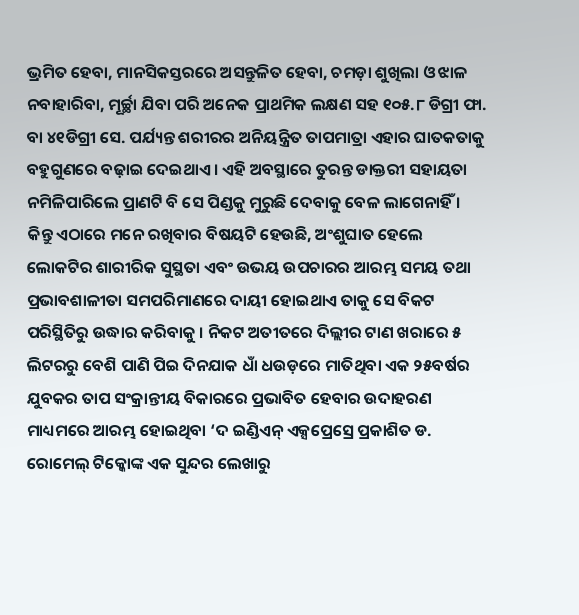ଭ୍ରମିତ ହେବା, ମାନସିକସ୍ତରରେ ଅସନ୍ତୁଳିତ ହେବା, ଚମଡ଼ା ଶୁଖିଲା ଓ ଝାଳ ନବାହାରିବା, ମୂର୍ଚ୍ଛା ଯିବା ପରି ଅନେକ ପ୍ରାଥମିକ ଲକ୍ଷଣ ସହ ୧୦୫.୮ ଡିଗ୍ରୀ ଫା. ବା ୪୧ଡିଗ୍ରୀ ସେ. ପର୍ଯ୍ୟନ୍ତ ଶରୀରର ଅନିୟନ୍ତ୍ରିତ ତାପମାତ୍ରା ଏହାର ଘାତକତାକୁ ବହୁଗୁଣରେ ବଢ଼ାଇ ଦେଇଥାଏ । ଏହି ଅବସ୍ଥାରେ ତୁରନ୍ତ ଡାକ୍ତରୀ ସହାୟତା ନମିଳିପାରିଲେ ପ୍ରାଣଟି ବି ସେ ପିଣ୍ଡକୁ ମୁରୁଛି ଦେବାକୁ ବେଳ ଲାଗେନାହିଁ । କିନ୍ତୁ ଏଠାରେ ମନେ ରଖିବାର ବିଷୟଟି ହେଉଛି, ଅଂଶୁଘାତ ହେଲେ ଲୋକଟିର ଶାରୀରିକ ସୁସ୍ଥତା ଏବଂ ଉଭୟ ଉପଚାରର ଆରମ୍ଭ ସମୟ ତଥା ପ୍ରଭାବଶାଳୀତା ସମପରିମାଣରେ ଦାୟୀ ହୋଇଥାଏ ତାକୁ ସେ ବିକଟ ପରିସ୍ଥିତିରୁ ଉଦ୍ଧାର କରିବାକୁ । ନିକଟ ଅତୀତରେ ଦିଲ୍ଲୀର ଟାଣ ଖରାରେ ୫ ଲିଟରରୁ ବେଶି ପାଣି ପିଇ ଦିନଯାକ ଧାଁ ଧଉଡ଼ରେ ମାତିଥିବା ଏକ ୨୫ବର୍ଷର ଯୁବକର ତାପ ସଂକ୍ରାନ୍ତୀୟ ବିକାରରେ ପ୍ରଭାବିତ ହେବାର ଉଦାହରଣ ମାଧ୍ୟମରେ ଆରମ୍ଭ ହୋଇଥିବା ‘ଦ ଇଣ୍ଡିଏନ୍ ଏକ୍ସପ୍ରେସ୍ରେ ପ୍ରକାଶିତ ଡ. ରୋମେଲ୍ ଟିକ୍କୋଙ୍କ ଏକ ସୁନ୍ଦର ଲେଖାରୁ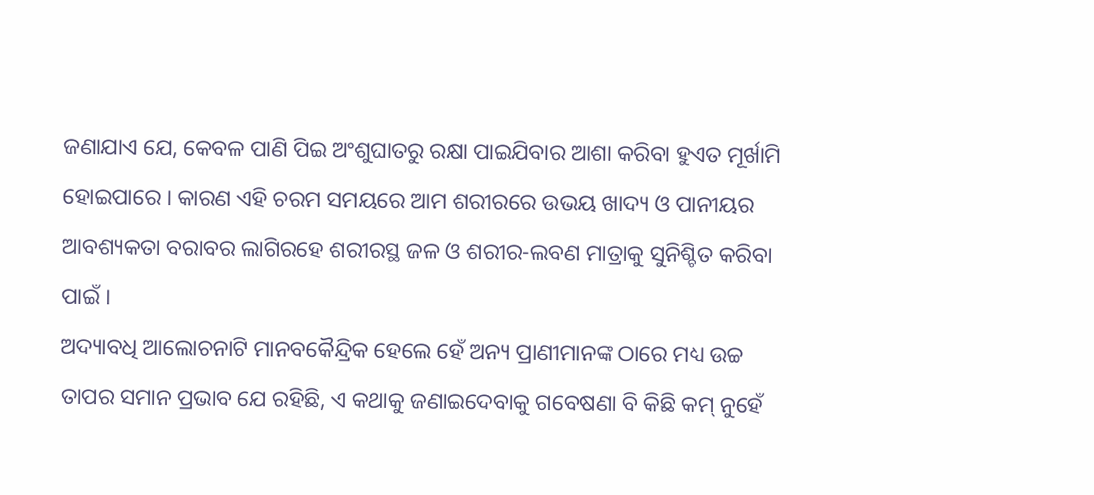ଜଣାଯାଏ ଯେ, କେବଳ ପାଣି ପିଇ ଅଂଶୁଘାତରୁ ରକ୍ଷା ପାଇଯିବାର ଆଶା କରିବା ହୁଏତ ମୂର୍ଖାମି ହୋଇପାରେ । କାରଣ ଏହି ଚରମ ସମୟରେ ଆମ ଶରୀରରେ ଉଭୟ ଖାଦ୍ୟ ଓ ପାନୀୟର ଆବଶ୍ୟକତା ବରାବର ଲାଗିରହେ ଶରୀରସ୍ଥ ଜଳ ଓ ଶରୀର-ଲବଣ ମାତ୍ରାକୁ ସୁନିଶ୍ଚିତ କରିବା ପାଇଁ ।
ଅଦ୍ୟାବଧି ଆଲୋଚନାଟି ମାନବକୈନ୍ଦ୍ରିକ ହେଲେ ହେଁ ଅନ୍ୟ ପ୍ରାଣୀମାନଙ୍କ ଠାରେ ମଧ୍ୟ ଉଚ୍ଚ ତାପର ସମାନ ପ୍ରଭାବ ଯେ ରହିଛି, ଏ କଥାକୁ ଜଣାଇଦେବାକୁ ଗବେଷଣା ବି କିଛି କମ୍ ନୁହେଁ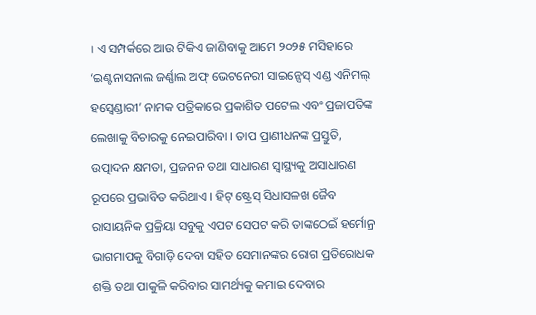। ଏ ସମ୍ପର୍କରେ ଆଉ ଟିକିଏ ଜାଣିବାକୁ ଆମେ ୨୦୨୫ ମସିହାରେ ‘ଇଣ୍ଟନାସନାଲ ଜର୍ଣ୍ଣାଲ ଅଫ୍ ଭେଟନେରୀ ସାଇନ୍ସେସ୍ ଏଣ୍ଡ ଏନିମଲ୍ ହସ୍ବେଣ୍ଡାରୀ’ ନାମକ ପତ୍ରିକାରେ ପ୍ରକାଶିତ ପଟେଲ ଏବଂ ପ୍ରଜାପତିଙ୍କ ଲେଖାକୁ ବିଚାରକୁ ନେଇପାରିବା । ତାପ ପ୍ରାଣୀଧନଙ୍କ ପ୍ରସ୍ତୁତି, ଉତ୍ପାଦନ କ୍ଷମତା, ପ୍ରଜନନ ତଥା ସାଧାରଣ ସ୍ୱାସ୍ଥ୍ୟକୁ ଅସାଧାରଣ ରୂପରେ ପ୍ରଭାବିତ କରିଥାଏ । ହିଟ୍ ଷ୍ଟ୍ରେସ୍ ସିଧାସଳଖ ଜୈବ ରାସାୟନିକ ପ୍ରକ୍ରିୟା ସବୁକୁ ଏପଟ ସେପଟ କରି ତାଙ୍କଠେଇଁ ହର୍ମୋନ୍ର ଭାଗମାପକୁ ବିଗାଡ଼ି ଦେବା ସହିତ ସେମାନଙ୍କର ରୋଗ ପ୍ରତିରୋଧକ ଶକ୍ତି ତଥା ପାକୁଳି କରିବାର ସାମର୍ଥ୍ୟକୁ କମାଇ ଦେବାର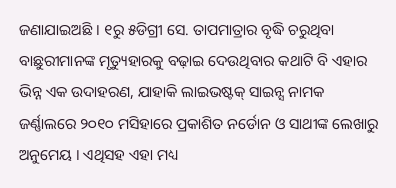ଜଣାଯାଇଅଛି । ୧ରୁ ୫ଡିଗ୍ରୀ ସେ. ତାପମାତ୍ରାର ବୃଦ୍ଧି ଚରୁଥିବା ବାଛୁରୀମାନଙ୍କ ମୃତ୍ୟୁହାରକୁ ବଢ଼ାଇ ଦେଉଥିବାର କଥାଟି ବି ଏହାର ଭିନ୍ନ ଏକ ଉଦାହରଣ, ଯାହାକି ଲାଇଭଷ୍ଟକ୍ ସାଇନ୍ସ ନାମକ ଜର୍ଣ୍ଣାଲରେ ୨୦୧୦ ମସିହାରେ ପ୍ରକାଶିତ ନର୍ଡୋନ ଓ ସାଥୀଙ୍କ ଲେଖାରୁ ଅନୁମେୟ । ଏଥିସହ ଏହା ମଧ୍ୟ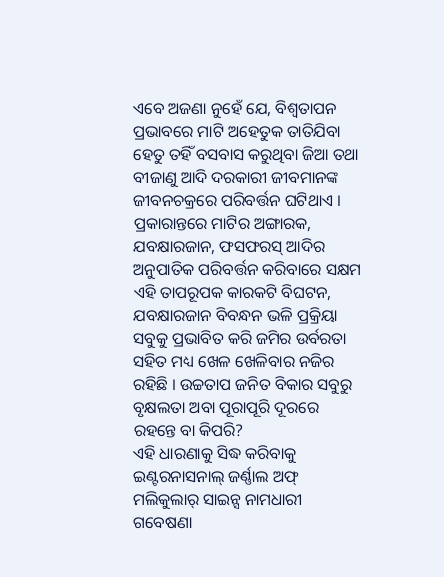ଏବେ ଅଜଣା ନୁହେଁ ଯେ, ବିଶ୍ୱତାପନ ପ୍ରଭାବରେ ମାଟି ଅହେତୁକ ତାତିଯିବା ହେତୁ ତହିଁ ବସବାସ କରୁଥିବା ଜିଆ ତଥା ବୀଜାଣୁ ଆଦି ଦରକାରୀ ଜୀବମାନଙ୍କ ଜୀବନଚକ୍ରରେ ପରିବର୍ତ୍ତନ ଘଟିଥାଏ । ପ୍ରକାରାନ୍ତରେ ମାଟିର ଅଙ୍ଗାରକ, ଯବକ୍ଷାରଜାନ, ଫସଫରସ୍ ଆଦିର ଅନୁପାତିକ ପରିବର୍ତ୍ତନ କରିବାରେ ସକ୍ଷମ ଏହି ତାପରୂପକ କାରକଟି ବିଘଟନ, ଯବକ୍ଷାରଜାନ ବିବନ୍ଧନ ଭଳି ପ୍ରକ୍ରିୟା ସବୁକୁ ପ୍ରଭାବିତ କରି ଜମିର ଉର୍ବରତା ସହିତ ମଧ୍ୟ ଖେଳ ଖେଳିବାର ନଜିର ରହିଛି । ଉଚ୍ଚତାପ ଜନିତ ବିକାର ସବୁରୁ ବୃକ୍ଷଲତା ଅବା ପୂରାପୂରି ଦୂରରେ ରହନ୍ତେ ବା କିପରି?
ଏହି ଧାରଣାକୁ ସିଦ୍ଧ କରିବାକୁ ଇଣ୍ଟରନାସନାଲ୍ ଜର୍ଣ୍ଣାଲ ଅଫ୍ ମଲିକୁଲାର୍ ସାଇନ୍ସ ନାମଧାରୀ ଗବେଷଣା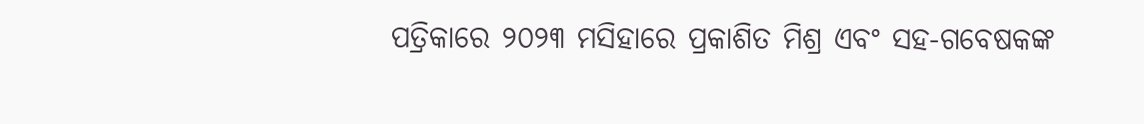ପତ୍ରିକାରେ ୨୦୨୩ ମସିହାରେ ପ୍ରକାଶିତ ମିଶ୍ର ଏବଂ ସହ-ଗବେଷକଙ୍କ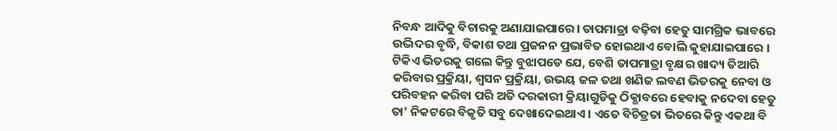ନିବନ୍ଧ ଆଦିକୁ ବିଚାରକୁ ଅଣାଯାଇପାରେ। ତାପମାତ୍ରା ବଢ଼ିବା ହେତୁ ସାମଗ୍ରିକ ଭାବରେ ଉଦ୍ଭିଦର ବୃଦ୍ଧି, ବିକାଶ ତଥା ପ୍ରଜନନ ପ୍ରଭାବିତ ହୋଇଥାଏ ବୋଲି କୁହାଯାଇପାରେ । ଟିକିଏ ଭିତରକୁ ଗଲେ କିନ୍ତୁ ବୁଝାପଡେ ଯେ, ବେଶି ତାପମାତ୍ରା ବୃକ୍ଷର ଖାଦ୍ୟ ତିଆରି କରିବାର ପ୍ରକ୍ରିୟା, ଶ୍ୱସନ ପ୍ରକ୍ରିୟା, ଉଭୟ ଜଳ ତଥା ଖଣିଜ ଲବଣ ଭିତରକୁ ନେବା ଓ ପରିବହନ କରିବା ପରି ଅତି ଦରକାରୀ କ୍ରିୟାଗୁଡିକୁ ଠିକ୍ଭାବରେ ହେବାକୁ ନଦେବା ହେତୁ ତା’ ନିକଟରେ ବିକୃତି ସବୁ ଦେଖାଦେଇଥାଏ । ଏତେ ବିଚିତ୍ରତା ଭିତରେ କିନ୍ତୁ ଏକଥା ବି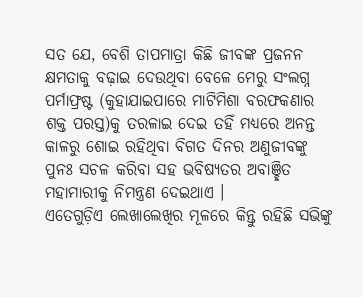ସତ ଯେ, ବେଶି ତାପମାତ୍ରା କିଛି ଜୀବଙ୍କ ପ୍ରଜନନ କ୍ଷମତାକୁ ବଢ଼ାଇ ଦେଉଥିବା ବେଳେ ମେରୁ ସଂଲଗ୍ନ ପର୍ମାଫ୍ରଷ୍ଟ (କୁହାଯାଇପାରେ ମାଟିମିଶା ବରଫକଣାର ଶକ୍ତ ପରସ୍ତ)କୁ ତରଳାଇ ଦେଇ ତହିଁ ମଧ୍ୟରେ ଅନନ୍ତ କାଳରୁ ଶୋଇ ରହିଥିବା ବିଗତ ଦିନର ଅଣୁଜୀବଙ୍କୁ ପୁନଃ ସଚଳ କରିବା ସହ ଭବିଷ୍ୟତର ଅବାଞ୍ଛିତ ମହାମାରୀକୁ ନିମନ୍ତ୍ରଣ ଦେଇଥାଏ ।
ଏତେଗୁଡ଼ିଏ ଲେଖାଲେଖିର ମୂଳରେ କିନ୍ତୁ ରହିଛି ସଭିଙ୍କୁ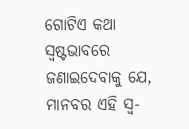ଗୋଟିଏ କଥା ସ୍ୱଷ୍ଟଭାବରେ ଜଣାଇଦେବାକୁ ଯେ, ମାନବର ଏହି ସ୍ୱ-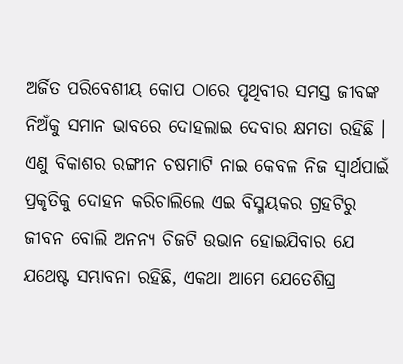ଅର୍ଜିତ ପରିବେଶୀୟ କୋପ ଠାରେ ପୃଥିବୀର ସମସ୍ତ ଜୀବଙ୍କ ନିଅଁକୁ ସମାନ ଭାବରେ ଦୋହଲାଇ ଦେବାର କ୍ଷମତା ରହିଛି । ଏଣୁ ବିକାଶର ରଙ୍ଗୀନ ଚଷମାଟି ନାଇ କେବଳ ନିଜ ସ୍ୱାର୍ଥପାଇଁ ପ୍ରକୃତିକୁ ଦୋହନ କରିଚାଲିଲେ ଏଇ ବିସ୍ମୟକର ଗ୍ରହଟିରୁ ଜୀବନ ବୋଲି ଅନନ୍ୟ ଚିଜଟି ଉଭାନ ହୋଇଯିବାର ଯେ ଯଥେଷ୍ଟ ସମ୍ଭାବନା ରହିଛି, ଏକଥା ଆମେ ଯେତେଶିଘ୍ର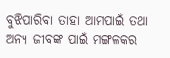ବୁଝିପାରିବା ତାହା ଆମପାଇଁ ତଥା ଅନ୍ୟ ଜୀବଙ୍କ ପାଇଁ ମଙ୍ଗଳକର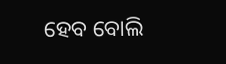ହେବ ବୋଲି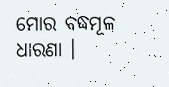ମୋର ବଦ୍ଧମୂଳ ଧାରଣା ।